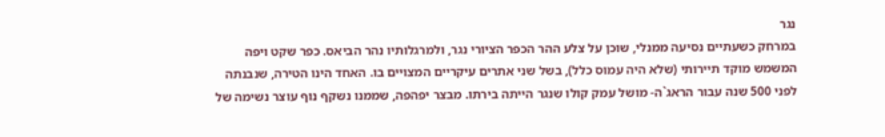נגר
במרחק כשעתיים נסיעה ממנלי, שוכן על צלע ההר הכפר הציורי נגר, ולמרגלותיו נהר הביאס. כפר שקט ויפה המשמש מוקד תיירותי (שלא היה עמוס כלל), בשל שני אתרים עיקריים המצויים בו. האחד הינו הטירה, שנבנתה לפני 500 שנה עבור הראג`ה- מושל עמק קולו שנגר הייתה בירתו. מבצר יפהפה, שממנו נשקף נוף עוצר נשימה של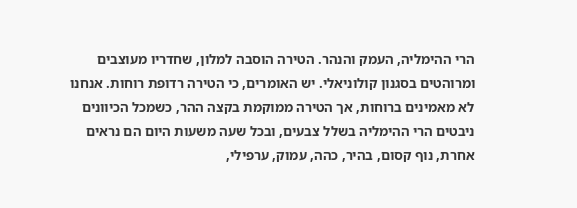הרי ההימליה, העמק והנהר. הטירה הוסבה למלון, שחדריו מעוצבים ומרוהטים בסגנון קולוניאלי. יש האומרים, כי הטירה רדופת רוחות. אנחנו לא מאמינים ברוחות, אך הטירה ממוקמת בקצה ההר, כשמכל הכיוונים ניבטים הרי ההימליה בשלל צבעים, ובכל שעה משעות היום הם נראים אחרת, נוף קסום, בהיר, כהה, עמוק, ערפילי,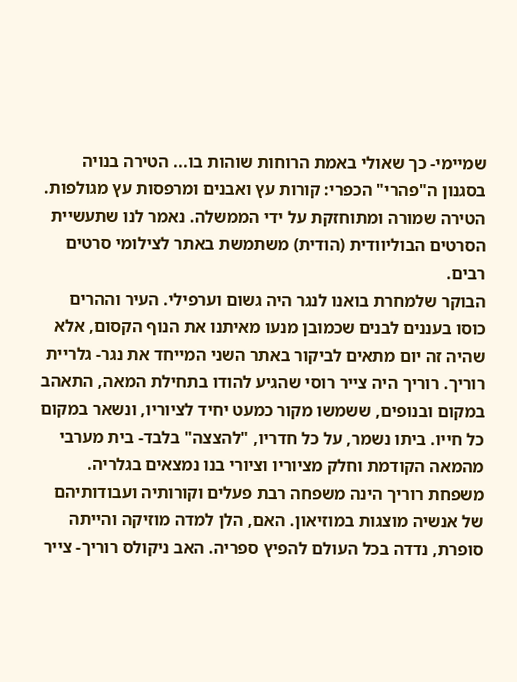שמיימי- כך שאולי באמת הרוחות שוהות בו... הטירה בנויה בסגנון ה"פהרי" הכפרי: קורות עץ ואבנים ומרפסות עץ מגולפות. הטירה שמורה ומתוחזקת על ידי הממשלה. נאמר לנו שתעשיית הסרטים הבוליוודית (הודית) משתמשת באתר לצילומי סרטים רבים.
הבוקר שלמחרת בואנו לנגר היה גשום וערפילי. העיר וההרים כוסו בעננים לבנים שכמובן מנעו מאיתנו את הנוף הקסום, אלא שהיה זה יום מתאים לביקור באתר השני המייחד את נגר- גלריית רוריך. רוריך היה צייר רוסי שהגיע להודו בתחילת המאה, התאהב במקום ובנופים, ששמשו מקור כמעט יחיד לציוריו, ונשאר במקום כל חייו. ביתו נשמר, על כל חדריו, "להצצה" בלבד- בית מערבי מהמאה הקודמת וחלק מציוריו וציורי בנו נמצאים בגלריה. משפחת רוריך הינה משפחה רבת פעלים וקורותיה ועבודותיהם של אנשיה מוצגות במוזיאון. האם, הלן למדה מוזיקה והייתה סופרת, נדדה בכל העולם להפיץ ספריה. האב ניקולס רוריך- צייר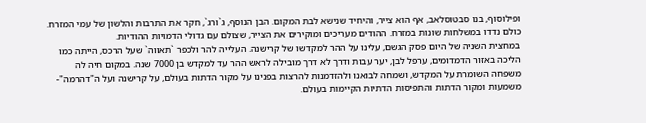ופילוסוף, בנו סבטוסלאב, אף הוא צייר, והיחיד שנישא לבת המקום. הבן הנוסף, ג`ורג`, חקר את התרבות והלשון של עמי המזרח. כולם נדדו במשלחות שונות במזרח. ההודים מעריכים ומוקירים את הצייר, שצולם עם גדולי הדמויות ההודיות.
במחצית השניה של היום פסק הגשם, עלינו על ההר למקדשו של קרישנה. העלייה להר ולכפר `תאווה` שעל הרכס, הייתה כמו הליכה באזור הדמדומים, ערפל לבן, יער עבות ודרך לא דרך מובילה לראש ההר עד למקדש בן 7000 שנה. במקום חיה לה משפחה השומרת על המקדש, ושמחה לבואנו ולהזדמנות להרצות בפנינו על מקור הדתות בעולם, על קרישנה ועל ה"דהרמה"- משמעות ומקור הדתות והתפיסות הדתיות הקיימות בעולם.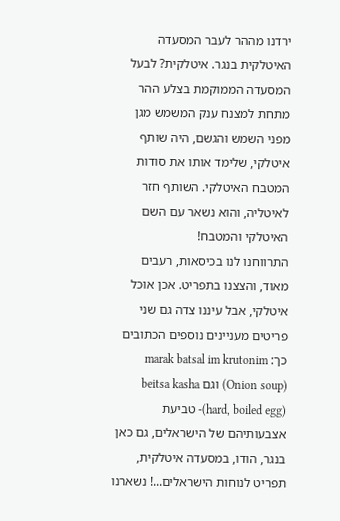ירדנו מההר לעבר המסעדה האיטלקית בנגר. איטלקית? לבעל המסעדה הממוקמת בצלע ההר מתחת למצנח ענק המשמש מגן מפני השמש והגשם, היה שותף איטלקי, שלימד אותו את סודות המטבח האיטלקי. השותף חזר לאיטליה, והוא נשאר עם השם האיטלקי והמטבח!
התרווחנו לנו בכיסאות, רעבים מאוד, והצצנו בתפריט. אכן אוכל איטלקי, אבל עיננו צדה גם שני פריטים מעניינים נוספים הכתובים כך: marak batsal im krutonim (Onion soup) וגם beitsa kasha (hard, boiled egg)- טביעת אצבעותיהם של הישראלים, גם כאן בנגר, הודו, במסעדה איטלקית, תפריט לנוחות הישראלים...! נשארנו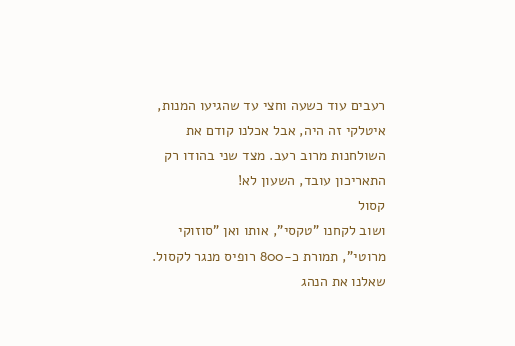רעבים עוד כשעה וחצי עד שהגיעו המנות, איטלקי זה היה, אבל אכלנו קודם את השולחנות מרוב רעב. מצד שני בהודו רק התאריכון עובד, השעון לא!
קסול
ושוב לקחנו "טקסי", אותו ואן "סוזוקי מרוטי", תמורת כ-800 רופיס מנגר לקסול. שאלנו את הנהג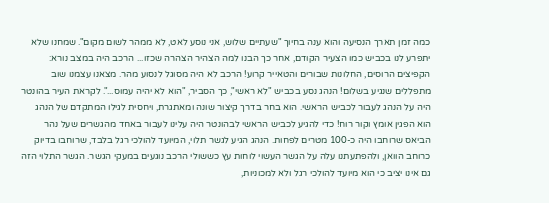כמה זמן תארך הנסיעה והוא ענה בחיוך "שעתיים שלוש, אני נוסע לאט, לא ממהר לשום מקום". שמחנו שלא יתפרע לנו בכביש כמו הצעיר הקודם, אחר כך הבנו למה הצהיר הצהרה שכזו... הרכב היה במצב נורא: הקפיצים הרוסים, החלונות שבורים והטאייר קרוע! הרכב לא היה מסוגל לנסוע מהר. מצאנו עצמנו שוב מתפללים שנגיע בשלום! הנהג נסע בכביש "לא ראשי", כך הסביר, "הוא לא יהיה עמוס...". לקראת העיר בהונטר היה על הנהג לעבור לכביש הראשי. הוא בחר בדרך קיצור שונה ומאתגרת, ויחסית לגילו המתקדם של הנהג הוא הפגין אומץ וקור רוח! כדי להגיע לכביש הראשי לבהונטר היה עלינו לעבור באחד מהגשרים שעל נהר הביאס שרוחבו היה כ-100 מטרים לפחות. הנהג הגיע לגשר תלוי, המיועד להולכי רגל בלבד, שרוחבו בדיוק כרוחב הוואן, ולהפתעתנו עלה על הגשר העשוי לוחות עץ כששולי הרכב נוגעים במעקי הגשר. הגשר התלוי הזה גם אינו יציב כי הוא מיועד להולכי רגל ולא למכוניות,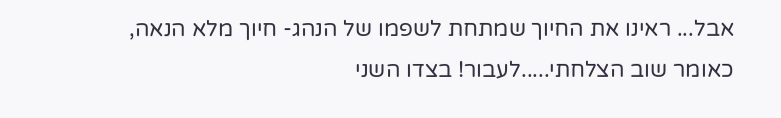אבל... ראינו את החיוך שמתחת לשפמו של הנהג- חיוך מלא הנאה, כאומר שוב הצלחתי.....לעבור! בצדו השני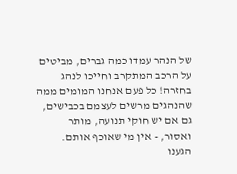של הנהר עמדו כמה גברים, מביטים על הרכב המתקרב וחייכו לנהג בחזרה! כל פעם אנחנו המומים ממה שהנהגים מרשים לעצמם בכבישים, גם אם יש חוקי תנועה, מותר ואסור, - אין מי שאוכף אותם.
הגענו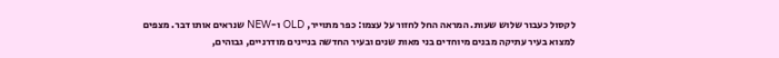לקסול כעבור שלוש שעות. המראה החל לחזור על עצמו: כפר מתוייר, OLD ו-NEW שנראים אותו דבר. מצפים למצוא בעיר עתיקה מבנים מיוחדים בני מאות שנים ובעיר החדשה בניינים מודרניים, גבוהים,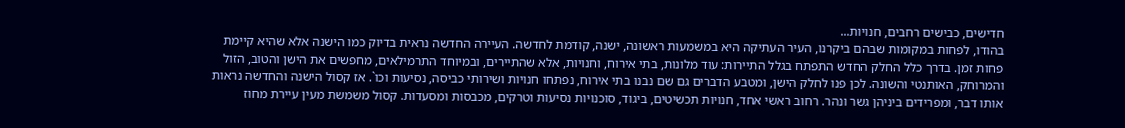חדישים, כבישים רחבים, חנויות...
בהודו, לפחות במקומות שבהם ביקרנו, העיר העתיקה היא במשמעות ראשונה, ישנה, קודמת לחדשה. העיירה החדשה נראית בדיוק כמו הישנה אלא שהיא קיימת פחות זמן. בדרך כלל החלק החדש התפתח בגלל התיירות: עוד מלונות, בתי אירוח, וחנויות, אלא שהתיירים, ובמיוחד התרמילאים, מחפשים את הישן והטוב, הזול והמרוחק, האותנטי והשונה. לכן פנו לחלק הישן, ומטבע הדברים גם שם נבנו בתי אירוח, נפתחו חנויות ושירותי כביסה, נסיעות וכו`. אז קסול הישנה והחדשה נראות אותו דבר, ומפרידים ביניהן גשר ונהר. רחוב ראשי אחד, חנויות תכשיטים, ביגוד, סוכנויות נסיעות וטרקים, מכבסות ומסעדות. קסול משמשת מעין עיירת מחוז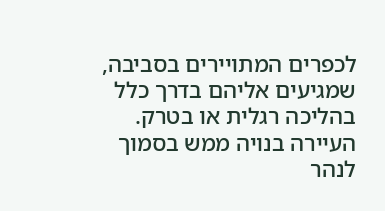לכפרים המתויירים בסביבה, שמגיעים אליהם בדרך כלל בהליכה רגלית או בטרק.
העיירה בנויה ממש בסמוך לנהר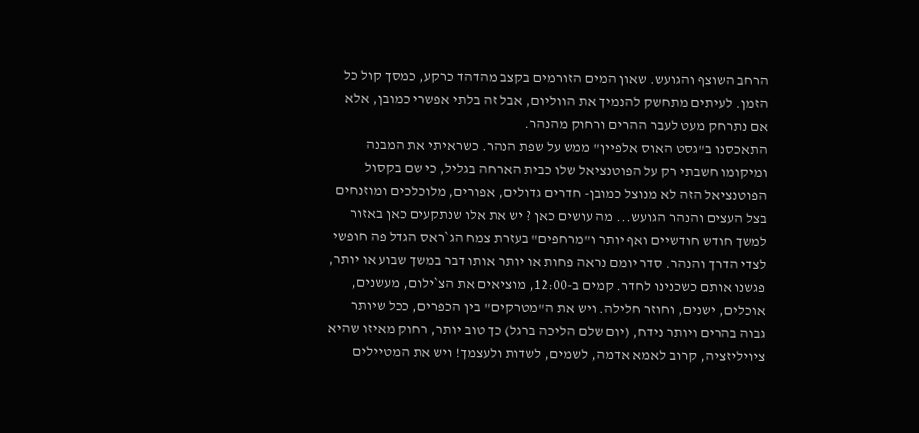הרחב השוצף והגועש. שאון המים הזורמים בקצב מהדהד כרקע, כמסך קול כל הזמן. לעיתים מתחשק להנמיך את הווליום, אבל זה בלתי אפשרי כמובן, אלא אם נתרחק מעט לעבר ההרים ורחוק מהנהר.
התאכסנו ב"גסט האוס אלפיין" ממש על שפת הנהר. כשראיתי את המבנה ומיקומו חשבתי רק על הפוטנציאל שלו כבית הארחה בגליל, כי שם בקסול הפוטנציאל הזה לא מנוצל כמובן- חדרים גדולים, אפורים, מלוכלכים ומוזנחים בצל העצים והנהר הגועש... מה עושים כאן ? יש את אלו שנתקעים כאן באזור למשך חודש חודשיים ואף יותר ו"מרחפים" בעזרת צמח הג`ראס הגדל פה חופשי לצדי הדרך והנהר. סדר יומם נראה פחות או יותר אותו דבר במשך שבוע או יותר, פגשנו אותם כשכנינו לחדר. קמים ב-12:00, מוציאים את הצ`ילום, מעשנים, אוכלים, ישנים, וחוזר חלילה. ויש את ה"מטרקים" בין הכפרים, ככל שיותר גבוה בהרים ויותר נידח, (יום שלם הליכה ברגל) כך טוב יותר, רחוק מאיזו שהיא ציויליזציה, קרוב לאמא אדמה, לשמים, לשדות ולעצמך! ויש את המטיילים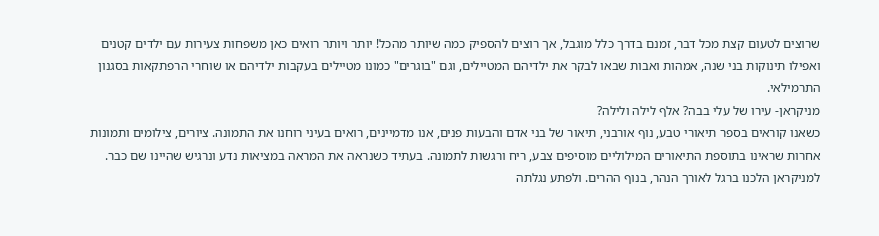שרוצים לטעום קצת מכל דבר, זמנם בדרך כלל מוגבל, אך רוצים להספיק כמה שיותר מהכל! יותר ויותר רואים כאן משפחות צעירות עם ילדים קטנים ואפילו תינוקות בני שנה, אמהות ואבות שבאו לבקר את ילדיהם המטיילים, וגם "בוגרים" כמונו מטיילים בעקבות ילדיהם או שוחרי הרפתקאות בסגנון התרמילאי.
מניקראן- עירו של עלי בבה? אלף לילה ולילה?
כשאנו קוראים בספר תיאורי טבע, נוף אורבני, תיאור של בני אדם והבעות פנים, אנו מדמיינים, רואים בעיני רוחנו את התמונה. ציורים, צילומים ותמונות אחרות שראינו בתוספת התיאורים המילוליים מוסיפים צבע, ריח ורגשות לתמונה. בעתיד כשנראה את המראה במציאות נדע ונרגיש שהיינו שם כבר. למניקראן הלכנו ברגל לאורך הנהר, בנוף ההרים. ולפתע נגלתה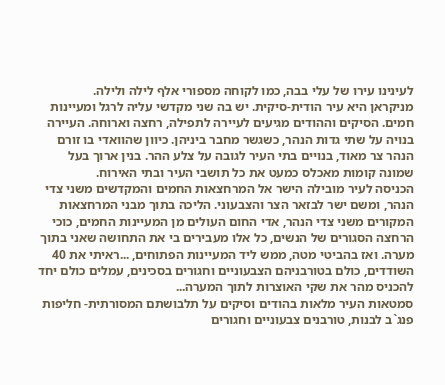לעינינו עירו של עלי בבה, כמו לקוחה מספורי אלף לילה ולילה.
מניקראן היא עיר הודית-סיקית. יש בה שני מקדשי עליה לרגל ומעיינות חמים. הסיקים וההודים מגיעים לעיירה לתפילה, רחצה וארוחה. העיירה בנויה על שתי גדות הנהר, כשגשר מחבר ביניהן. כיוון שהוואדי בו זורם הנהר צר מאוד, בנויים בתי העיר לגובה על צלע ההר. בנין ארוך בעל שמונה קומות מאכלס כמעט את כל תושבי העיר ובתי האירוח.
הכניסה לעיר מובילה הישר אל המרחצאות החמים והמקדשים משני צדי הנהר, ומשם ישר לבזאר הצר והצבעוני. הליכה בתוך מבני המרחצאות המקורים משני צדי הנהר, אדי החום העולים מן המעיינות החמים, כוכי הרחצה הסגורים של הנשים, כל אלו מעבירים בי את התחושה שאני בתוך מערה. ואז בהביטי מטה, ממש ליד המעיינות הפתוחים, ...ראיתי את 40 השודדים, כולם בטורבניהם הצבעוניים וחגורים בסכינים, עמלים כולם יחד להכניס מהר את שקי האוצרות לתוך המערה...
סמטאות העיר מלאות בהודים וסיקים על תלבושתם המסורתית- חליפות פנג`ב לבנות, טורבנים צבעוניים וחגורים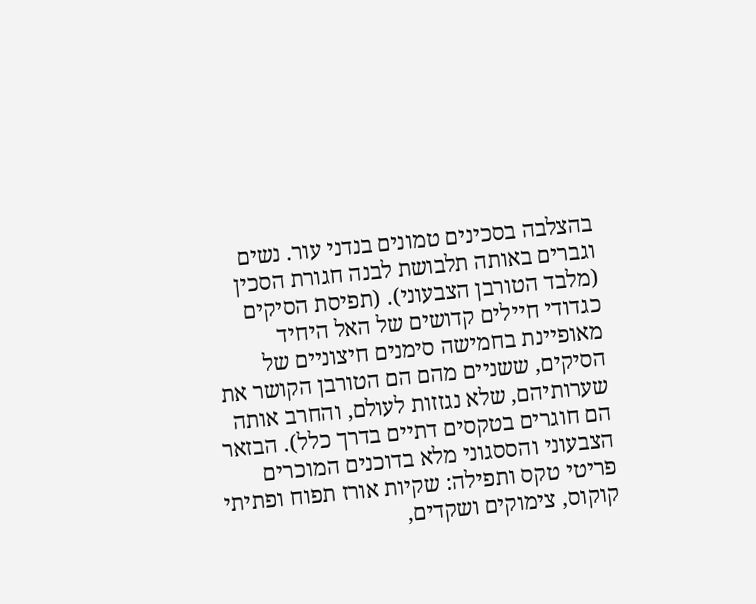בהצלבה בסכינים טמונים בנדני עור. נשים וגברים באותה תלבושת לבנה חגורת הסכין (מלבד הטורבן הצבעוני). (תפיסת הסיקים כגדודי חיילים קדושים של האל היחיד מאופיינת בחמישה סימנים חיצוניים של הסיקים, ששניים מהם הם הטורבן הקושר את שערותיהם, שלא נגזזות לעולם, והחרב אותה הם חוגרים בטקסים דתיים בדרך כלל). הבזאר הצבעוני והססגוני מלא בדוכנים המוכרים פריטי טקס ותפילה: שקיות אורז תפוח ופתיתי קוקוס, צימוקים ושקדים,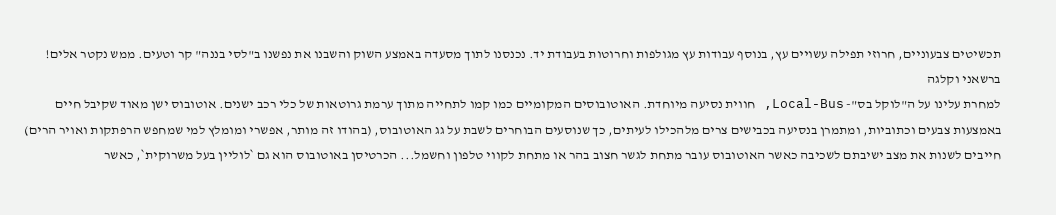תכשיטים צבעוניים, חרוזי תפילה עשויים עץ, בנוסף עבודות עץ מגולפות וחרוטות בעבודת יד. נכנסנו לתוך מסעדה באמצע השוק והשבנו את נפשנו ב"לסי בננה" קר וטעים. ממש נקטר אלים!
ברשאני וקלגה
למחרת עלינו על ה"לוקל בס"- Local-Bus, חווית נסיעה מיוחדת. האוטובוסים המקומיים כמו קמו לתחייה מתוך ערמת גרוטאות של כלי רכב ישנים. אוטובוס ישן מאוד שקיבל חיים באמצעות צבעים וכתוביות, ומתמרן בנסיעה בכבישים צרים מלהכילו לעיתים, כך שנוסעים הבוחרים לשבת על גג האוטובוס, (בהודו זה מותר, אפשרי ומומלץ למי שמחפש הרפתקות ואויר הרים) חייבים לשנות את מצב ישיבתם לשכיבה כאשר האוטובוס עובר מתחת לגשר חצוב בהר או מתחת לקווי טלפון וחשמל... הכרטיסן באוטובוס הוא גם `לוליין בעל משרוקית`, כאשר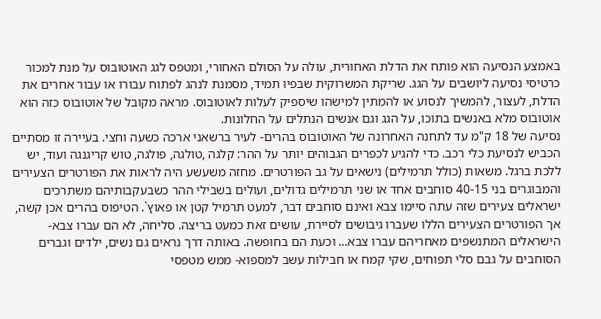באמצע הנסיעה הוא פותח את הדלת האחורית, עולה על הסולם האחורי, ומטפס לגג האוטובוס על מנת למכור כרטיסי נסיעה ליושבים על הגג. שריקת המשרוקית שבפיו תמיד, מסמנת לנהג לפתוח עבורו או עבור אחרים את הדלת, לעצור, להמשיך לנסוע או להמתין למישהו שיספיק לעלות לאוטובוס. מראה מקובל של אוטובוס כזה הוא אוטובוס מלא באנשים בתוכו, על הגג וגם אנשים הנתלים על החלונות.
נסיעה של 18 ק"מ עד לתחנה האחרונה של האוטובוס בהרים- לעיר ברשאני ארכה כשעה וחצי. בעיירה זו מסתיים הכביש לנסיעת כלי רכב. כדי להגיע לכפרים הגבוהים יותר על ההר: קלגה ,טולגה, פולגה, טוש קריגנגה ועוד, יש ללכת ברגל. משאות (כולל תרמילים) נישאים על גב הפורטרים. מחזה משעשע היה לראות את הפורטרים הצעירים והמבוגרים בני 40-15 סוחבים אחד או שני תרמילים גדולים, ועולים בשבילי ההר כשבעקבותיהם משתרכים ישראלים צעירים שזה עתה סיימו צבא ואינם סוחבים דבר, למעט תרמיל קטן או פאוץ`. הטיפוס בהרים אכן קשה, אך הפורטרים הצעירים הללו שעברו גיבושים לסיירת, עושים זאת כמעט בריצה. סליחה, לא הם עברו צבא- הישראלים המתנשפים מאחריהם עברו צבא... וכעת הם בחופשה. באותה דרך נראים גם נשים, ילדים וגברים הסוחבים על גבם סלי תפוחים, שקי קמח או חבילות עשב למספוא- ממש מטפסי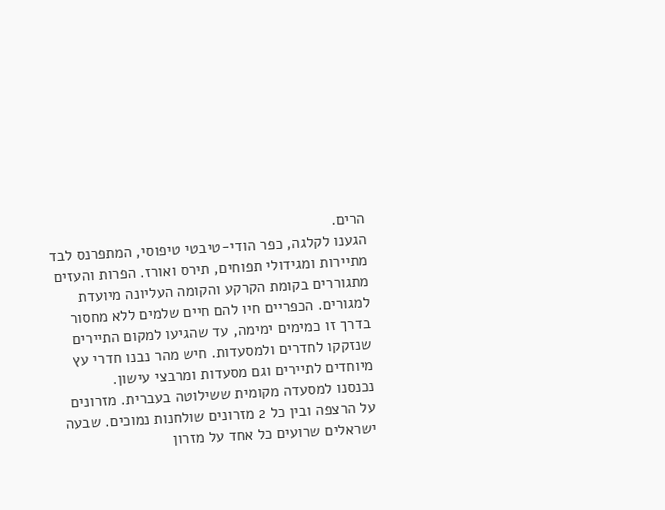הרים.
הגענו לקלגה, כפר הודי-טיבטי טיפוסי, המתפרנס לבד מתיירות ומגידולי תפוחים, תירס ואורז. הפרות והעזים מתגוררים בקומת הקרקע והקומה העליונה מיועדת למגורים. הכפריים חיו להם חיים שלמים ללא מחסור בדרך זו כמימים ימימה, עד שהגיעו למקום התיירים שנזקקו לחדרים ולמסעדות. חיש מהר נבנו חדרי עץ מיוחדים לתיירים וגם מסעדות ומרבצי עישון.
נכנסנו למסעדה מקומית ששילוטה בעברית. מזרונים על הרצפה ובין כל 2 מזרונים שולחנות נמוכים. שבעה ישראלים שרועים כל אחד על מזרון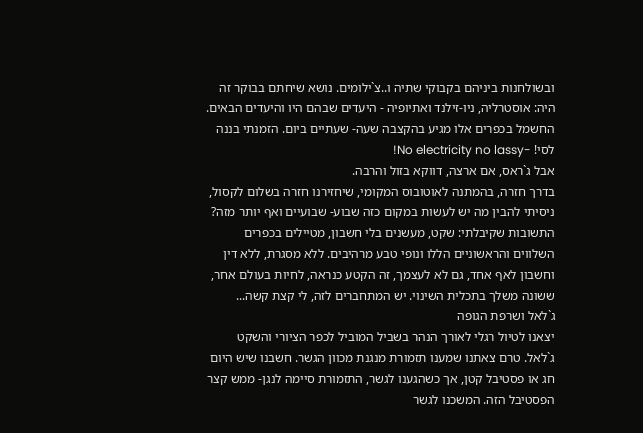ובשולחנות ביניהם בקבוקי שתיה ו..צ`ילומים. נושא שיחתם בבוקר זה היה: אוסטרליה, ניו-זילנד ואתיופיה - היעדים שבהם היו והיעדים הבאים. החשמל בכפרים אלו מגיע בהקצבה שעה- שעתיים ביום. הזמנתי בננה לסי! -No electricity no lassy!
אבל ג`ראס, אם ארצה, דווקא בזול והרבה.
בדרך חזרה, בהמתנה לאוטובוס המקומי, שיחזירנו חזרה בשלום לקסול, ניסיתי להבין מה יש לעשות במקום כזה שבוע- שבועיים ואף יותר מזה? התשובות שקיבלתי: שקט, מעשנים בלי חשבון, מטיילים בכפרים השלווים והראשוניים הללו ונופי טבע מרהיבים. ללא מסגרת, ללא דין וחשבון לאף אחד, גם לא לעצמך, זה הקטע כנראה, לחיות בעולם אחר, ששונה משלך בתכלית השינוי. יש המתחברים לזה, לי קצת קשה...
ג`לאל ושרפת הגופה
יצאנו לטיול רגלי לאורך הנהר בשביל המוביל לכפר הציורי והשקט ג`לאל. טרם צאתנו שמענו תזמורת מנגנת מכוון הגשר. חשבנו שיש היום חג או פסטיבל קטן, אך כשהגענו לגשר, התזמורת סיימה לנגן- ממש קצר הפסטיבל הזה. המשכנו לגשר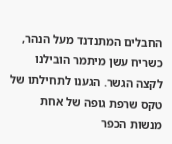החבלים המתנדנד מעל הנהר, כשריח עשן מיתמר הובילנו לקצה הגשר. הגענו לתחילתו של טקס שרפת גופה של אחת מנשות הכפר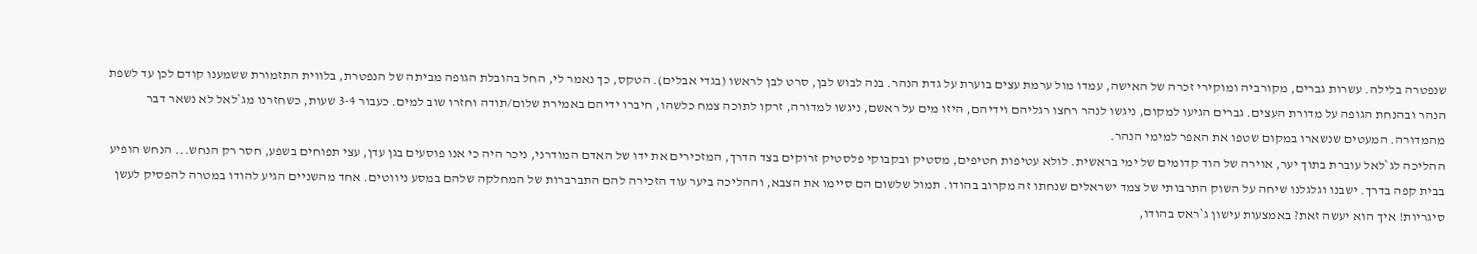שנפטרה בלילה. עשרות גברים, מקורביה ומוקירי זכרה של האישה, עמדו מול ערמת עצים בוערת על גדת הנהר. בנה לבוש לבן, סרט לבן לראשו (בגדי אבלים). הטקס, כך נאמר לי, החל בהובלת הגופה מביתה של הנפטרת, בלווית התזמורת ששמענו קודם לכן עד לשפת הנהר ובהנחת הגופה על מדורת העצים. גברים הגיעו למקום, ניגשו לנהר רחצו רגליהם וידיהם, היזו מים על ראשם, ניגשו למדורה, זרקו לתוכה צמח כלשהו, חיברו ידיהם באמירת שלום/תודה וחזרו שוב למים. כעבור 3-4 שעות, כשחזרנו מג`לאל לא נשאר דבר מהמדורה. המעטים שנשארו במקום שטפו את האפר למימי הנהר.
ההליכה לג`לאל עוברת בתוך יער, אוירה של הוד קדומים של ימי בראשית. לולא עטיפות חטיפים, מסטיק ובקבוקי פלסטיק זרוקים בצד הדרך, המזכירים את ידו של האדם המודרני, ניכר היה כי אנו פוסעים בגן עדן, עצי תפוחים בשפע, חסר רק הנחש... הנחש הופיע בבית קפה בדרך. ישבנו וגלגלנו שיחה על השוק התרבותי של צמד ישראלים שנחתו זה מקרוב בהודו. תמול שלשום הם סיימו את הצבא, וההליכה ביער עוד הזכירה להם התברברות של המחלקה שלהם במסע ניווטים. אחד מהשניים הגיע להודו במטרה להפסיק לעשן סיגריות! איך הוא יעשה זאת? באמצעות עישון ג`ראס בהודו,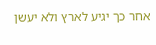אחר כך יגיע לארץ ולא יעשן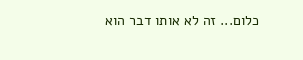כלום... זה לא אותו דבר הוא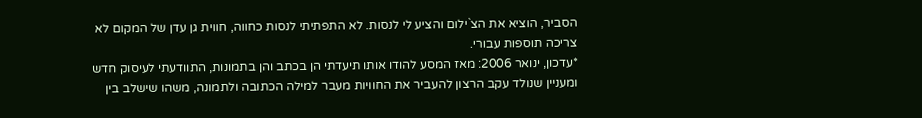הסביר, הוציא את הצ`ילום והציע לי לנסות. לא התפתיתי לנסות כחווה, חווית גן עדן של המקום לא צריכה תוספות עבורי.
*עדכון, ינואר 2006: מאז המסע להודו אותו תיעדתי הן בכתב והן בתמונות, התוודעתי לעיסוק חדש ומעניין שנולד עקב הרצון להעביר את החוויות מעבר למילה הכתובה ולתמונה, משהו שישלב בין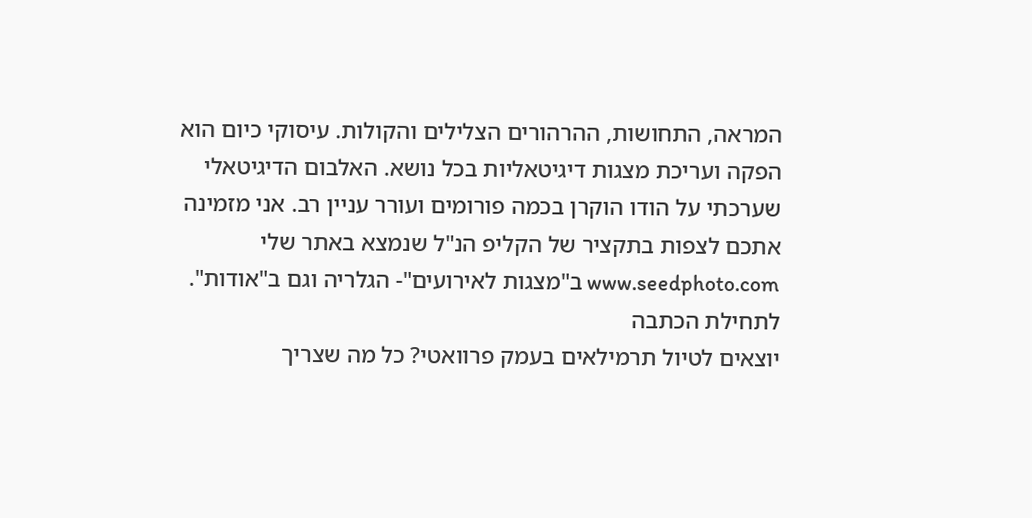המראה, התחושות, ההרהורים הצלילים והקולות. עיסוקי כיום הוא הפקה ועריכת מצגות דיגיטאליות בכל נושא. האלבום הדיגיטאלי שערכתי על הודו הוקרן בכמה פורומים ועורר עניין רב. אני מזמינה אתכם לצפות בתקציר של הקליפ הנ"ל שנמצא באתר שלי www.seedphoto.com ב"מצגות לאירועים"- הגלריה וגם ב"אודות".
לתחילת הכתבה
יוצאים לטיול תרמילאים בעמק פרוואטי? כל מה שצריך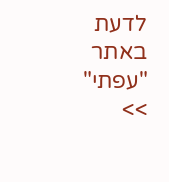לדעת באתר "עפתי" >>